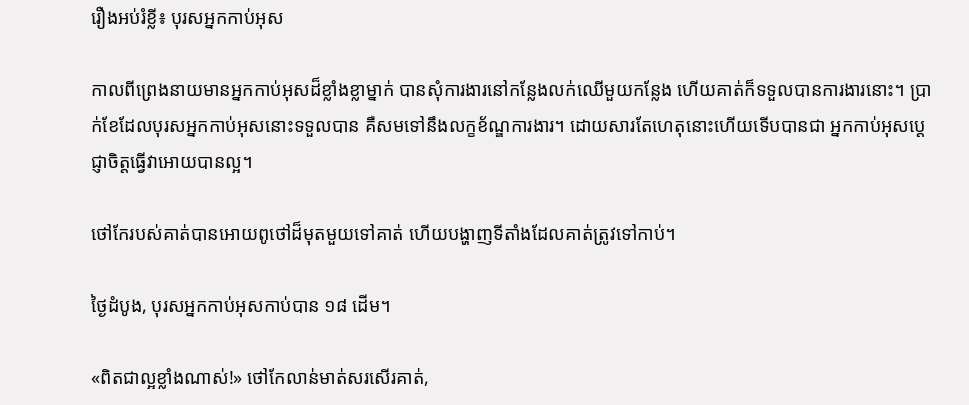រឿងអប់រំខ្លី៖ បុរសអ្នកកាប់អុស

កាលពីព្រេងនាយមានអ្នកកាប់អុសដ៏ខ្លាំងខ្លាម្នាក់ បានសុំការងារនៅកន្លែងលក់ឈើមួយកន្លែង ហើយគាត់ក៏ទទួលបានការងារនោះ។ ប្រាក់ខែដែលបុរសអ្នកកាប់អុសនោះទទួលបាន គឺសមទៅនឹងលក្ខខ័ណ្ឌការងារ។ ដោយសារតែហេតុនោះហើយទើបបានជា អ្នកកាប់អុសប្តេជ្ញាចិត្តធ្វើវាអោយបានល្អ។

ថៅកែរបស់គាត់បានអោយពូថៅដ៏មុតមួយទៅគាត់ ហើយបង្ហាញទីតាំងដែលគាត់ត្រូវទៅកាប់។

ថ្ងៃដំបូង, បុរសអ្នកកាប់អុសកាប់បាន ១៨ ដើម។

«ពិតជាល្អខ្លាំងណាស់!» ថៅកែលាន់មាត់សរសើរគាត់,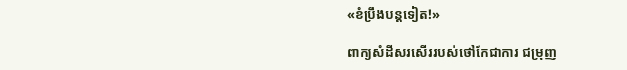«ខំប្រឹងបន្តទៀត!»

ពាក្យសំដីសរសើររបស់ថៅកែជាការ ជម្រុញ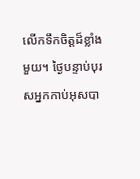លើកទឹកចិត្តដ៏ខ្លាំងមួយ។ ថ្ងៃបន្ទាប់បុរសអ្នកកាប់អុសបា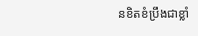នខិតខំប្រឹងជាខ្លាំ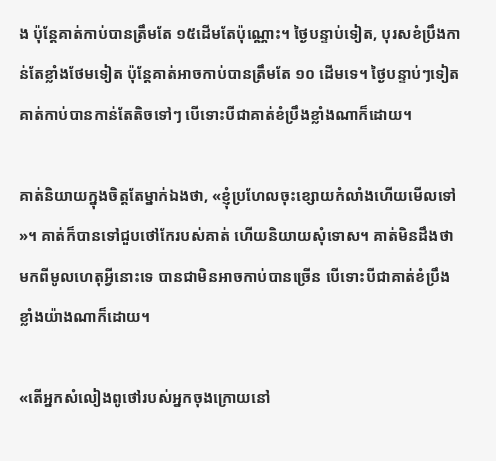ង ប៉ុន្តែគាត់កាប់បានត្រឹមតែ ១៥ដើមតែប៉ុណ្ណោះ។ ថ្ងៃបន្ទាប់ទៀត, បុរសខំប្រឹងកាន់តែខ្លាំងថែមទៀត ប៉ុន្តែគាត់អាចកាប់បានត្រឹមតែ ១០ ដើមទេ។ ថ្ងៃបន្ទាប់ៗទៀតគាត់កាប់បានកាន់តែតិចទៅៗ បើទោះបីជាគាត់ខំប្រឹងខ្លាំងណាក៏ដោយ។

គាត់និយាយក្នុងចិត្តតែម្នាក់ឯងថា, «ខ្ញុំប្រហែលចុះខ្សោយកំលាំងហើយមើលទៅ»។ គាត់ក៏បានទៅជួបថៅកែរបស់គាត់ ហើយនិយាយសុំទោស។ គាត់មិនដឹងថាមកពីមូលហេតុអ្វីនោះទេ បានជាមិនអាចកាប់បានច្រើន បើទោះបីជាគាត់ខំប្រឹងខ្លាំងយ៉ាងណាក៏ដោយ។

«តើអ្នកសំលៀងពូថៅរបស់អ្នកចុងក្រោយនៅ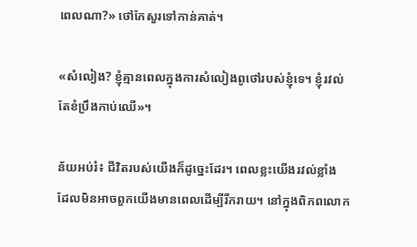ពេលណា?» ថៅកែសួរទៅកាន់គាត់។

«សំលៀង? ខ្ញុំគ្មានពេលក្នុងការសំលៀងពូថៅរបស់ខ្ញុំទេ។ ខ្ញុំរវល់តែខំប្រឹងកាប់ឈើ»។

ន័យអប់រំ៖ ជីវិតរបស់យើងក៏ដូច្នេះដែរ។ ពេលខ្លះយើងរវល់ខ្លាំង ដែលមិនអាចពួកយើងមានពេលដើម្បីរីករាយ។ នៅក្នុងពិភពលោក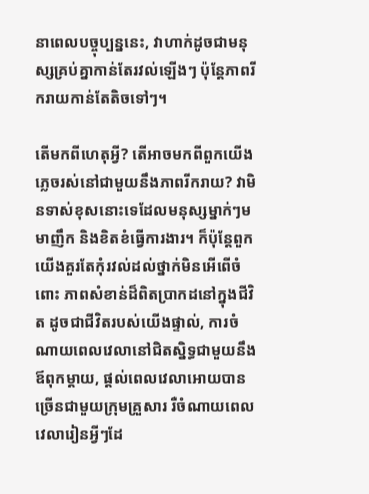នាពេលបច្ចុប្បន្ននេះ, វាហាក់ដូចជាមនុស្សគ្រប់គ្នាកាន់តែរវល់ឡើងៗ ប៉ុន្តែភាពរីករាយកាន់តែតិចទៅៗ។

តើមកពីហេតុអ្វី? តើអាចមកពីពួកយើងភ្លេចរស់នៅជាមួយនឹងភាពរីករាយ? វាមិនទាស់ខុសនោះទេដែលមនុស្សម្នាក់ៗមមាញឹក និងខិតខំធ្វើការងារ។ ក៏ប៉ុន្តែពួកយើងគួរតែកុំរវល់ដល់ថ្នាក់មិនអើពើចំពោះ ភាពសំខាន់ដ៏ពិតប្រាកដនៅក្នុងជីវិត ដូចជាជីវិតរបស់យើងផ្ទាល់, ការចំណាយពេលវេលានៅជិតស្និទ្ធជាមួយនឹងឪពុកម្តាយ, ផ្តល់ពេលវេលាអោយបានច្រើនជាមួយក្រុមគ្រួសារ រឺចំណាយពេលវេលារៀនអ្វីៗដែ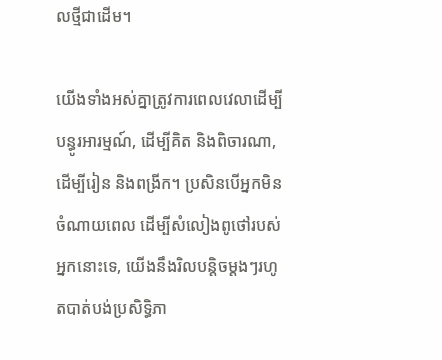លថ្មីជាដើម។

យើងទាំងអស់គ្នាត្រូវការពេលវេលាដើម្បីបន្ធូរអារម្មណ៍, ដើម្បីគិត និងពិចារណា, ដើម្បីរៀន និងពង្រីក។ ប្រសិនបើអ្នកមិនចំណាយពេល ដើម្បីសំលៀងពូថៅរបស់អ្នកនោះទេ, យើងនឹងរិលបន្តិចម្តងៗរហូតបាត់បង់ប្រសិទ្ធិភា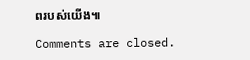ពរបស់យើង៕

Comments are closed.